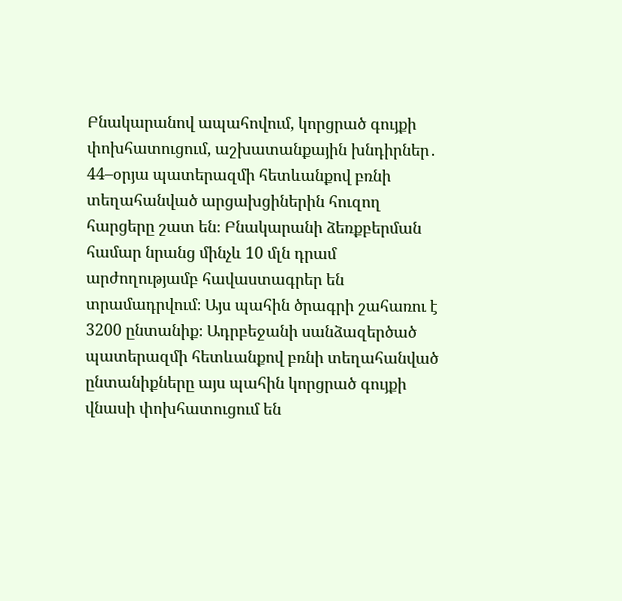Բնակարանով ապահովում, կորցրած գույքի փոխհատուցում, աշխատանքային խնդիրներ․ 44–օրյա պատերազմի հետևանքով բռնի տեղահանված արցախցիներին հուզող հարցերը շատ են։ Բնակարանի ձեռքբերման համար նրանց մինչև 10 մլն դրամ արժողությամբ հավաստագրեր են տրամադրվում։ Այս պահին ծրագրի շահառու է 3200 ընտանիք։ Ադրբեջանի սանձազերծած պատերազմի հետևանքով բռնի տեղահանված ընտանիքները այս պահին կորցրած գույքի վնասի փոխհատուցում են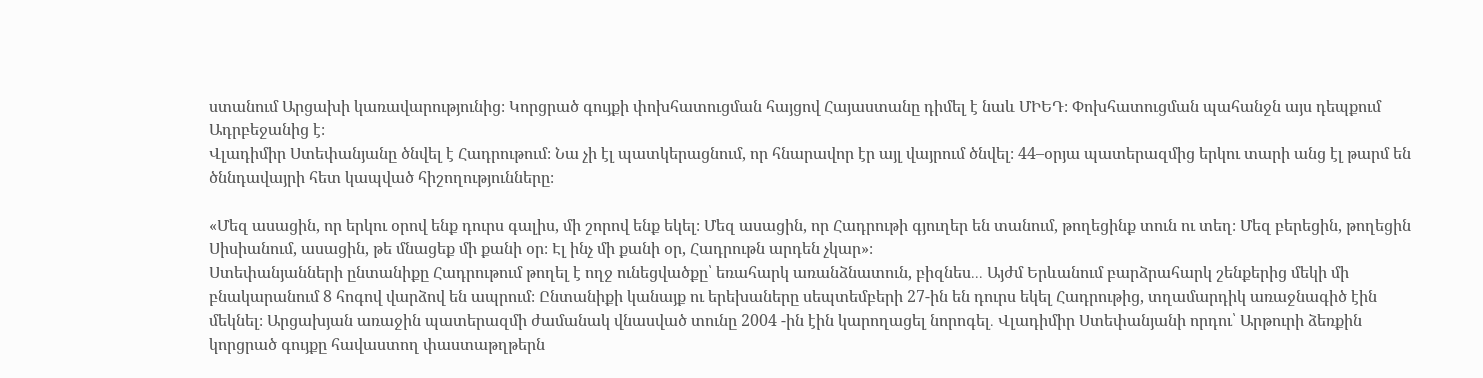ստանում Արցախի կառավարությունից։ Կորցրած գույքի փոխհատուցման հայցով Հայաստանը դիմել է նաև ՄԻԵԴ։ Փոխհատուցման պահանջն այս դեպքում Ադրբեջանից է։
Վլադիմիր Ստեփանյանը ծնվել է Հադրութում։ Նա չի էլ պատկերացնում, որ հնարավոր էր այլ վայրում ծնվել։ 44–օրյա պատերազմից երկու տարի անց էլ թարմ են ծննդավայրի հետ կապված հիշողությունները։

«Մեզ ասացին, որ երկու օրով ենք դուրս գալիս, մի շորով ենք եկել։ Մեզ ասացին, որ Հադրութի գյուղեր են տանում, թողեցինք տուն ու տեղ։ Մեզ բերեցին, թողեցին Սիսիանում, ասացին, թե մնացեք մի քանի օր։ Էլ ինչ մի քանի օր, Հադրութն արդեն չկար»։
Ստեփանյանների ընտանիքը Հադրութում թողել է ողջ ունեցվածքը՝ եռահարկ առանձնատուն, բիզնես․․․ Այժմ Երևանում բարձրահարկ շենքերից մեկի մի բնակարանում 8 հոգով վարձով են ապրում։ Ընտանիքի կանայք ու երեխաները սեպտեմբերի 27-ին են դուրս եկել Հադրութից, տղամարդիկ առաջնագիծ էին մեկնել։ Արցախյան առաջին պատերազմի ժամանակ վնասված տունը 2004 -ին էին կարողացել նորոգել․ Վլադիմիր Ստեփանյանի որդու՝ Արթուրի ձեռքին կորցրած գույքը հավաստող փաստաթղթերն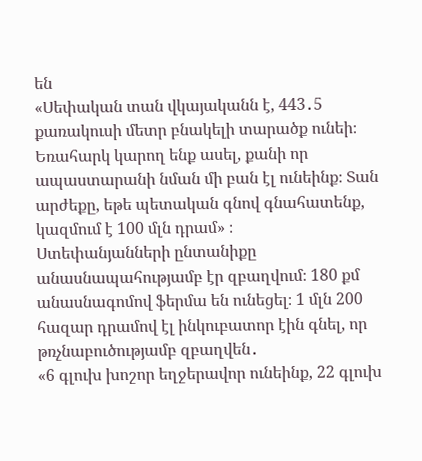են
«Սեփական տան վկայականն է, 443․5 քառակուսի մետր բնակելի տարածք ունեի։ Եռահարկ կարող ենք ասել, քանի որ ապաստարանի նման մի բան էլ ունեինք։ Տան արժեքը, եթե պետական գնով գնահատենք, կազմում է 100 մլն դրամ» ։
Ստեփանյանների ընտանիքը անասնապահությամբ էր զբաղվում։ 180 քմ անասնագոմով ֆերմա են ունեցել։ 1 մլն 200 հազար դրամով էլ ինկուբատոր էին գնել, որ թռչնաբուծությամբ զբաղվեն․
«6 գլուխ խոշոր եղջերավոր ունեինք, 22 գլուխ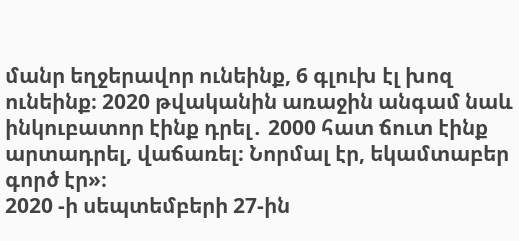մանր եղջերավոր ունեինք, 6 գլուխ էլ խոզ ունեինք։ 2020 թվականին առաջին անգամ նաև ինկուբատոր էինք դրել․ 2000 հատ ճուտ էինք արտադրել, վաճառել։ Նորմալ էր, եկամտաբեր գործ էր»։
2020 -ի սեպտեմբերի 27-ին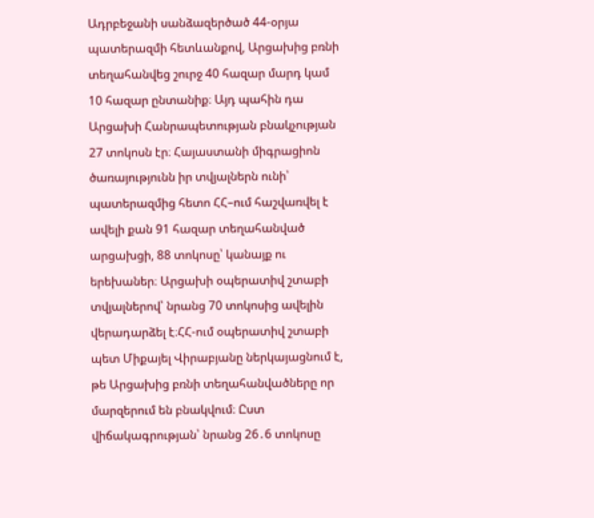Ադրբեջանի սանձազերծած 44-օրյա պատերազմի հետևանքով, Արցախից բռնի տեղահանվեց շուրջ 40 հազար մարդ կամ 10 հազար ընտանիք։ Այդ պահին դա Արցախի Հանրապետության բնակչության 27 տոկոսն էր։ Հայաստանի միգրացիոն ծառայությունն իր տվյալներն ունի՝ պատերազմից հետո ՀՀ–ում հաշվառվել է ավելի քան 91 հազար տեղահանված արցախցի, 88 տոկոսը՝ կանայք ու երեխաներ։ Արցախի օպերատիվ շտաբի տվյալներով՝ նրանց 70 տոկոսից ավելին վերադարձել է։ՀՀ-ում օպերատիվ շտաբի պետ Միքայել Վիրաբյանը ներկայացնում է, թե Արցախից բռնի տեղահանվածները որ մարզերում են բնակվում։ Ըստ վիճակագրության՝ նրանց 26․6 տոկոսը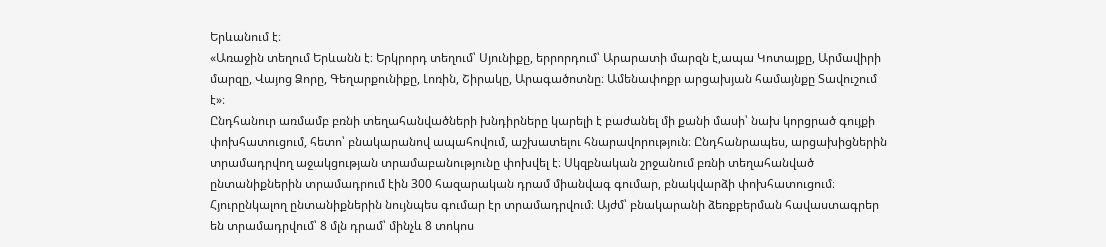Երևանում է։
«Առաջին տեղում Երևանն է։ Երկրորդ տեղում՝ Սյունիքը, երրորդում՝ Արարատի մարզն է,ապա Կոտայքը, Արմավիրի մարզը, Վայոց Ձորը, Գեղարքունիքը, Լոռին, Շիրակը, Արագածոտնը։ Ամենափոքր արցախյան համայնքը Տավուշում է»։
Ընդհանուր առմամբ բռնի տեղահանվածների խնդիրները կարելի է բաժանել մի քանի մասի՝ նախ կորցրած գույքի փոխհատուցում, հետո՝ բնակարանով ապահովում, աշխատելու հնարավորություն։ Ընդհանրապես, արցախիցներին տրամադրվող աջակցության տրամաբանությունը փոխվել է։ Սկզբնական շրջանում բռնի տեղահանված ընտանիքներին տրամադրում էին 300 հազարական դրամ միանվագ գումար, բնակվարձի փոխհատուցում։ Հյուրընկալող ընտանիքներին նույնպես գումար էր տրամադրվում։ Այժմ՝ բնակարանի ձեռքբերման հավաստագրեր են տրամադրվում՝ 8 մլն դրամ՝ մինչև 8 տոկոս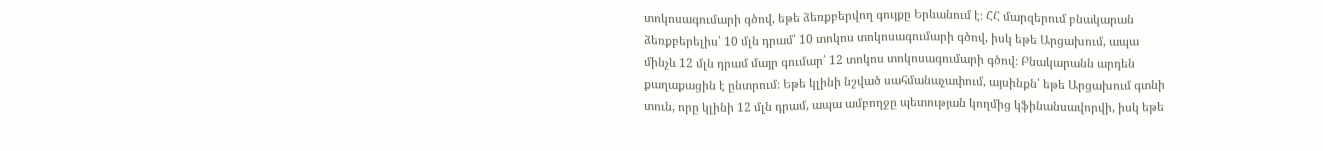տոկոսագումարի գծով, եթե ձեռքբերվող գույքը Երևանում է։ ՀՀ մարզերում բնակարան ձեռքբերելիս՝ 10 մլն դրամ՝ 10 տոկոս տոկոսագումարի գծով, իսկ եթե Արցախում, ապա մինչև 12 մլն դրամ մայր գումար՝ 12 տոկոս տոկոսագումարի գծով։ Բնակարանն արդեն քաղաքացին է ընտրում։ Եթե կլինի նշված սահմանաչափում, այսինքն՝ եթե Արցախում գտնի տուն, որը կլինի 12 մլն դրամ, ապա ամբողջը պետության կողմից կֆինանսավորվի, իսկ եթե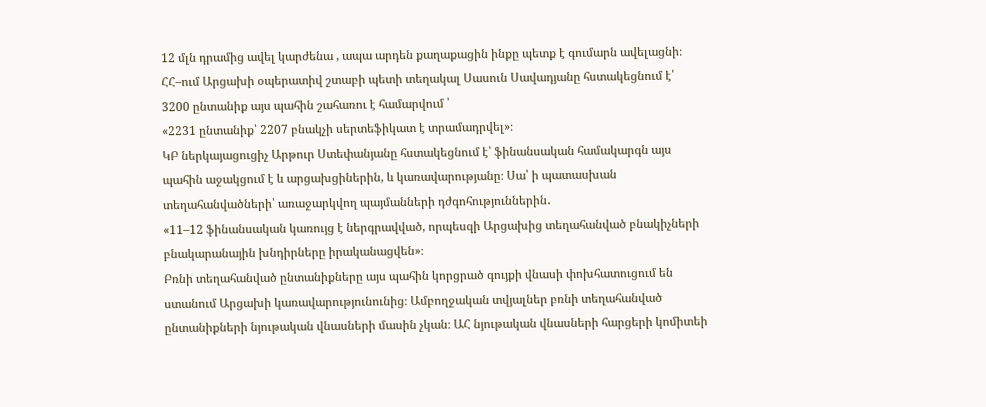12 մլն դրամից ավել կարժենա , ապա արդեն քաղաքացին ինքը պետք է գումարն ավելացնի։ ՀՀ–ում Արցախի օպերատիվ շտաբի պետի տեղակալ Սասուն Սավադյանը հստակեցնում է՝ 3200 ընտանիք այս պահին շահառու է համարվում ՝
«2231 ընտանիք՝ 2207 բնակչի սերտեֆիկատ է տրամադրվել»։
ԿԲ ներկայացուցիչ Արթուր Ստեփանյանը հստակեցնում է՝ ֆինանսական համակարգն այս պահին աջակցում է և արցախցիներին, և կառավարությանը։ Սա՝ ի պատասխան տեղահանվածների՝ առաջարկվող պայմանների դժգոհություններին․
«11–12 ֆինանսական կառույց է ներգրավված, որպեսզի Արցախից տեղահանված բնակիչների բնակարանային խնդիրները իրականացվեն»։
Բռնի տեղահանված ընտանիքները այս պահին կորցրած գույքի վնասի փոխհատուցում են ստանում Արցախի կառավարությունունից։ Ամբողջական տվյալներ բռնի տեղահանված ընտանիքների նյութական վնասների մասին չկան։ ԱՀ նյութական վնասների հարցերի կոմիտեի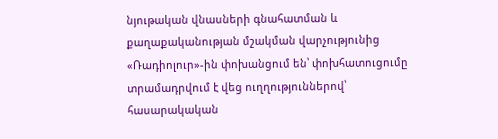նյութական վնասների գնահատման և քաղաքականության մշակման վարչությունից «Ռադիոլուր»-ին փոխանցում են՝ փոխհատուցումը տրամադրվում է վեց ուղղություններով՝ հասարակական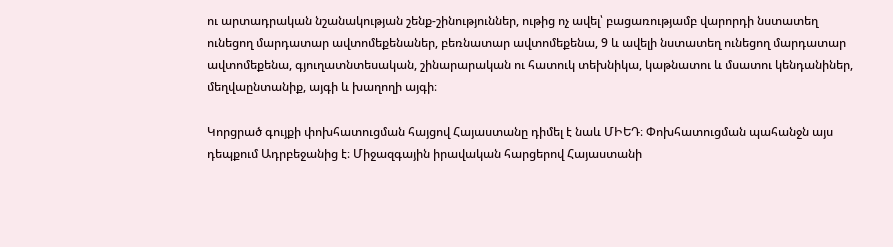ու արտադրական նշանակության շենք-շինություններ, ութից ոչ ավել՝ բացառությամբ վարորդի նստատեղ ունեցող մարդատար ավտոմեքենաներ, բեռնատար ավտոմեքենա, 9 և ավելի նստատեղ ունեցող մարդատար ավտոմեքենա, գյուղատնտեսական, շինարարական ու հատուկ տեխնիկա, կաթնատու և մսատու կենդանիներ, մեղվաընտանիք, այգի և խաղողի այգի։

Կորցրած գույքի փոխհատուցման հայցով Հայաստանը դիմել է նաև ՄԻԵԴ։ Փոխհատուցման պահանջն այս դեպքում Ադրբեջանից է։ Միջազգային իրավական հարցերով Հայաստանի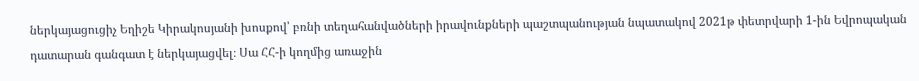ներկայացուցիչ Եղիշե Կիրակոսյանի խոսքով՝ բռնի տեղահանվածների իրավունքների պաշտպանության նպատակով 2021թ փետրվարի 1-ին Եվրոպական դատարան գանգատ է ներկայացվել։ Սա ՀՀ-ի կողմից առաջին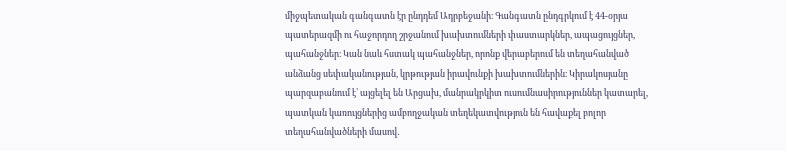միջպետական գանգատն էր ընդդեմ Ադրբեջանի։ Գանգատն ընդգրկում է 44-օրյա պատերազմի ու հաջորդող շրջանում խախտումների փաստարկներ, ապացույցներ, պահանջներ։ Կան նաև հստակ պահանջներ, որոնք վերաբերում են տեղահանված անձանց սեփականության, կրթության իրավունքի խախտումներին։ Կիրակոսյանը պարզաբանում է՝ այցելել են Արցախ, մանրակրկիտ ուսումնասիրություններ կատարել, պատկան կառույցներից ամբողջական տեղեկատվություն են հավաքել բոլոր տեղահանվածների մասով․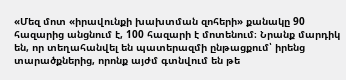«Մեզ մոտ «իրավունքի խախտման զոհերի» քանակը 90 հազարից անցնում է, 100 հազարի է մոտենում։ Նրանք մարդիկ են, որ տեղահանվել են պատերազմի ընթացքում՝ իրենց տարածքներից, որոնք այժմ գտնվում են թե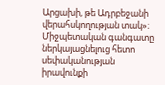Արցախի, թե Ադրբեջանի վերահսկողության տակ»։
Միջպետական գանգատը ներկայացնելուց հետո սեփականության իրավունքի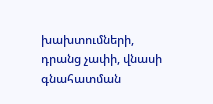խախտումների, դրանց չափի, վնասի գնահատման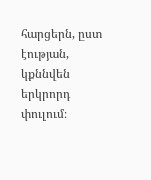հարցերն, ըստ էության, կքննվեն երկրորդ փուլում։